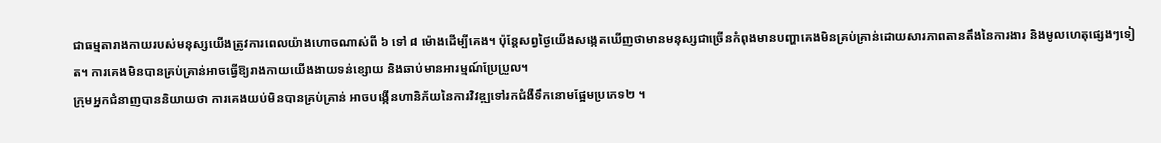ជាធម្មតារាងកាយរបស់មនុស្សយើងត្រូវការពេលយ៉ាងហោចណាស់ពី ៦ ទៅ ៨ ម៉ោងដើម្បីគេង។ ប៉ុន្តែសព្វថ្ងៃយើងសង្កេតឃើញថាមានមនុស្សជាច្រើនកំពុងមានបញ្ហាគេងមិនគ្រប់គ្រាន់ដោយសារភាពតានតឹងនៃការងារ និងមូលហេតុផ្សេងៗទៀត។ ការគេងមិនបានគ្រប់គ្រាន់អាចធ្វើឱ្យរាងកាយយើងងាយទន់ខ្សោយ និងឆាប់មានអារម្មណ៍ប្រែប្រួល។
ក្រុមអ្នកជំនាញបាននិយាយថា ការគេងយប់មិនបានគ្រប់គ្រាន់ អាចបង្កើនហានិភ័យនៃការវិវឌ្ឍទៅរកជំងឺទឹកនោមផ្អែមប្រភេទ២ ។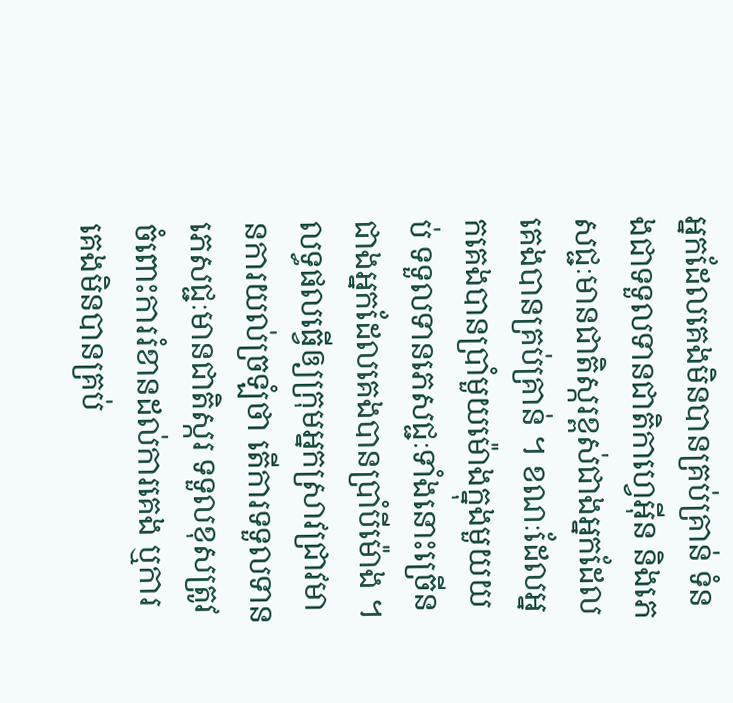អ្នកដែលគេងមិនបានគ្រប់គ្រាន់ ទំនងជាទទួលទានជាតិកាហ្វេអ៊ីន និងភេសជ្ជៈមានជាតិស្ករខ្ពស់ជាងអ្នកដែលគេងបានគ្រប់គ្រាន់ ។ ខណៈដែលអ្នកគេងបានប្រាំមួយម៉ោងក្នុងមួយយប់ ទទួលទានភេសជ្ជៈទាំងនោះច្រើនជាងអ្នកដែលគេងបានប្រាំបីម៉ោង ។
លទ្ធផលធ្វើឲ្យក្រុមអ្នកស្រាវជ្រាវមានការយល់ច្រឡំថា តើការទទួលទានភេសជ្ជៈមានជាតិស្ករ ទទួលខុសត្រូវចំពោះការរំខានដល់ការគេង ឬការគេងមិនបានគ្រប់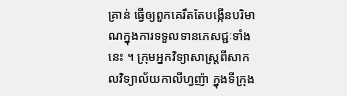គ្រាន់ ធ្វើឲ្យពួកគេរឹតតែបង្កើនបរិមាណក្នុងការទទួលទានភេសជ្ជៈទាំងនេះ ។ ក្រុមអ្នកវិទ្យាសាស្ត្រពីសាកលវិទ្យាល័យកាលីហ្វញ៉ា ក្នុងទីក្រុង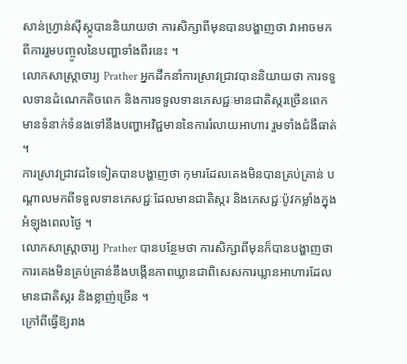សាន់ហ្វ្រាន់ស៊ីស្កូបាននិយាយថា ការសិក្សាពីមុនបានបង្ហាញថា វាអាចមកពីការរួមបញ្ចូលនៃបញ្ហាទាំងពីរនេះ ។
លោកសាស្ត្រាចារ្យ Prather អ្នកដឹកនាំការស្រាវជ្រាវបាននិយាយថា ការទទួលទានដំណេកតិចពេក និងការទទួលទានភេសជ្ជៈមានជាតិស្ករច្រើនពេក មានទំនាក់ទំនងទៅនឹងបញ្ហាអវិជ្ជមាននៃការរំលាយអាហារ រួមទាំងជំងឺធាត់ ។
ការស្រាវជ្រាវដទៃទៀតបានបង្ហាញថា កុមារដែលគេងមិនបានគ្រប់គ្រាន់ បណ្តាលមកពីទទួលទានភេសជ្ជៈដែលមានជាតិស្ករ និងភេសជ្ជៈប៉ូវកម្លាំងក្នុងអំឡុងពេលថ្ងៃ ។
លោកសាស្ត្រាចារ្យ Prather បានបន្ថែមថា ការសិក្សាពីមុនក៏បានបង្ហាញថា ការគេងមិនគ្រប់គ្រាន់នឹងបង្កើនភាពឃ្លានជាពិសេសការឃ្លានអាហារដែលមានជាតិស្ករ និងខ្លាញ់ច្រើន ។
ក្រៅពីធ្វើឱ្យរាង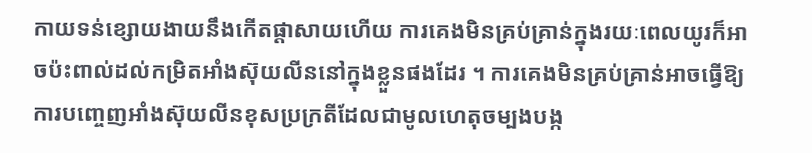កាយទន់ខ្សោយងាយនឹងកើតផ្ដាសាយហើយ ការគេងមិនគ្រប់គ្រាន់ក្នុងរយៈពេលយូរក៏អាចប៉ះពាល់ដល់កម្រិតអាំងស៊ុយលីននៅក្នុងខ្លួនផងដែរ ។ ការគេងមិនគ្រប់គ្រាន់អាចធ្វើឱ្យការបញ្ចេញអាំងស៊ុយលីនខុសប្រក្រតីដែលជាមូលហេតុចម្បងបង្ក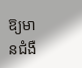ឱ្យមានជំងឺ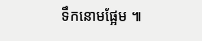ទឹកនោមផ្អែម ៕